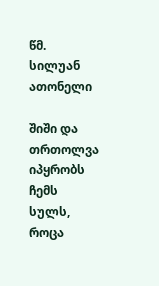წმ. სილუან ათონელი

შიში და თრთოლვა იპყრობს ჩემს სულს, როცა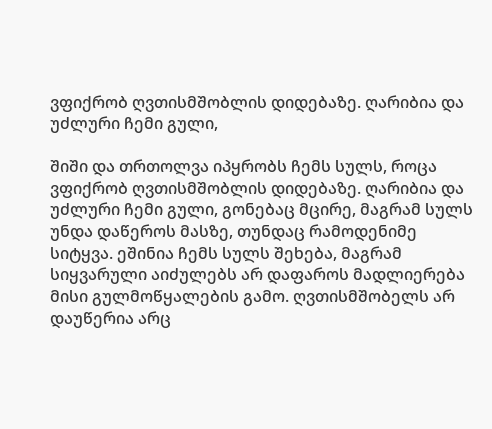ვფიქრობ ღვთისმშობლის დიდებაზე. ღარიბია და უძლური ჩემი გული,

შიში და თრთოლვა იპყრობს ჩემს სულს, როცა ვფიქრობ ღვთისმშობლის დიდებაზე. ღარიბია და უძლური ჩემი გული, გონებაც მცირე, მაგრამ სულს უნდა დაწეროს მასზე, თუნდაც რამოდენიმე სიტყვა. ეშინია ჩემს სულს შეხება, მაგრამ სიყვარული აიძულებს არ დაფაროს მადლიერება მისი გულმოწყალების გამო. ღვთისმშობელს არ დაუწერია არც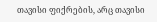თავისი ფიქრების, არც თავისი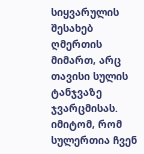სიყვარულის შესახებ ღმერთის მიმართ, არც თავისი სულის ტანჯვაზე ჯვარცმისას. იმიტომ, რომ სულერთია ჩვენ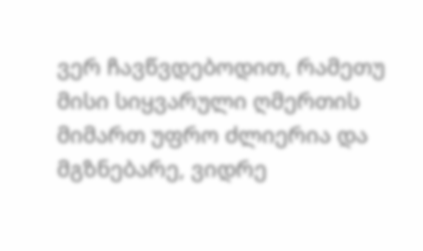ვერ ჩავწვდებოდით, რამეთუ მისი სიყვარული ღმერთის მიმართ უფრო ძლიერია და მგზნებარე, ვიდრე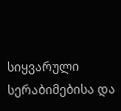სიყვარული სერაბიმებისა და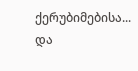ქერუბიმებისა... და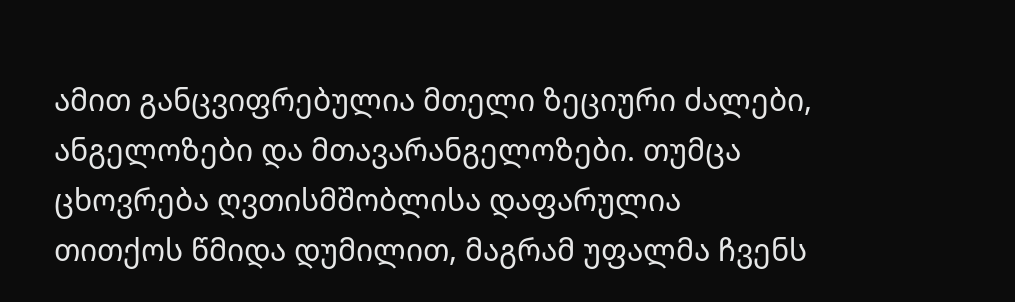ამით განცვიფრებულია მთელი ზეციური ძალები, ანგელოზები და მთავარანგელოზები. თუმცა ცხოვრება ღვთისმშობლისა დაფარულია თითქოს წმიდა დუმილით, მაგრამ უფალმა ჩვენს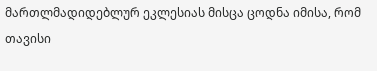მართლმადიდებლურ ეკლესიას მისცა ცოდნა იმისა, რომ თავისი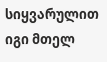სიყვარულით იგი მთელ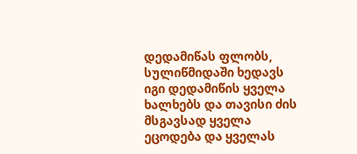დედამიწას ფლობს, სულიწმიდაში ხედავს იგი დედამიწის ყველა ხალხებს და თავისი ძის მსგავსად ყველა ეცოდება და ყველას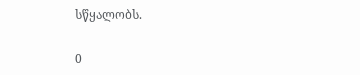სწყალობს.

0